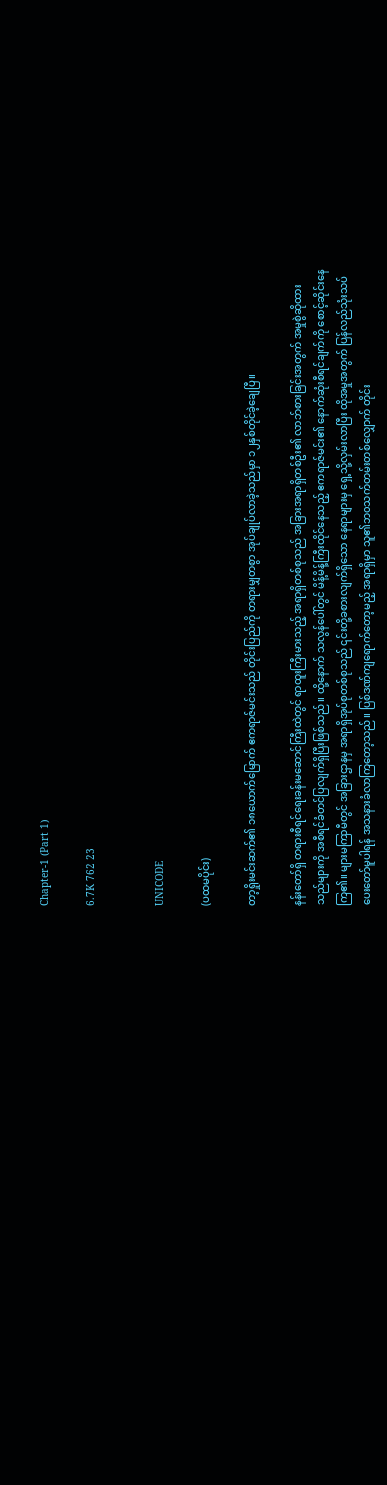Chapter-1 (Part 1)

6.7K 762 23


UNICODE

(ပထမပိုင်း)

တာ့ရှိုးမင်းဆက်၏ ၁၈ယောက်မြောက် ဧကရာဇ်မင်းသည် တိုင်းပြည်ကို တရားမျှတစွာ အုပ်ချုပ်လာခဲ့သည်မှာ ၁၂နှစ်တိုင်ခဲ့ချေပြီ။

နန်းတော်ရှိ တရားစီရင်ရေးခန်းမဆောင်ကြီးထဲတွင် ရာထူးကြီးမားသည့် အရာရှိတစ်စုသည် အခြားအရာရှိတစ်ဦး၏ လာဘ်စားခြင်းအတွက် အမှုစွဲဆိုထားသည်များကို အစီရင်ခံတင်ပြလျက်ရှိပြီးဖြစ်သည်။ ထို့နောက် သလွန်ပေါ်တွင် မိန့်မိန့်ကြီးထိုင်နေသည့် ဧကရာဇ်မင်း၏ နောက်ဆုံးစီရင်ချက်ကို စောင့်ဆိုင်းနေကြ၏။ များမကြာမီတွင် အခြားဌာနမှ အရာရှိအုပ်စုတစ်စုသည် ၎င်းတို့ခစားလျက်ရှိသော နေရာများမှ ရှေ့သို့လှမ်းလာပြီး ထိုအမှုအတွက် ပြန်လည်သုံးသပ်ပေးတော်မူပါရန် အသနားခံလာကြတော့သည်။ ပြစ်ဒဏ်ကျရောက်တော့မည့် အရာရှိမှာ သူ၏ဘ၀သက်တမ်းတစ်လျှောက် တိုင်း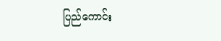ပြည်ကောင်း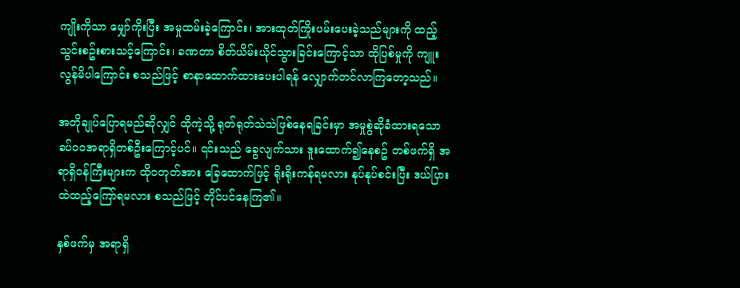ကျိုးကိုသာ မျှော်ကိုးပြီး အမှုထမ်းခဲ့ကြောင်း၊ အားထုတ်ကြိုးပမ်းပေးခဲ့သည်များကို ထည့်သွင်းစဥ်းစားသင့်ကြောင်း၊ ခဏတာ စိတ်ယိမ်းယိုင်သွားခြင်းကြောင့်သာ ထိုပြစ်မှုကို ကျူးလွန်မိပါကြောင်း စသည်ဖြင့် စာနာထောက်ထားပေးပါရန် လျှောက်တင်လာကြတော့သည်။

အတိုချုပ်ပြောရမည်ဆိုလျှင် ထိုကဲ့သို့ ရုတ်ရုတ်သဲသဲဖြစ်နေရခြင်းမှာ အမှုစွဲဆိုခံထားရသော ခပ်၀၀အရာရှိတစ်ဦးကြောင့်ပင်။ ၎င်းသည် ခွေလျက်သား ဒူးထောက်၍နေစဥ် တစ်ဖက်ရှိ အရာရှိ၀န်ကြီးများက ထို၀တုတ်အား ခြေထောက်ဖြင့် ရိုးရိုးကန်ရမလား နုပ်နုပ်စင်းပြီး ဒယ်ပြားထဲထည့်ကြော်ရမလား စသည်ဖြင့် တိုင်ပင်နေကြ၏။

နှစ်ဖက်မှ အရာရှိ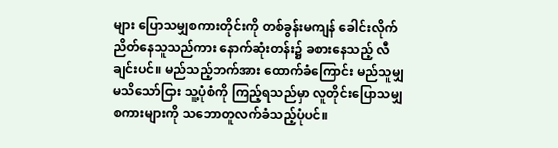များ ပြောသမျှစကားတိုင်းကို တစ်ခွန်းမကျန် ခေါင်းလိုက်ညိတ်နေသူသည်ကား နောက်ဆုံးတန်း၌ ခစားနေသည့် လီချင်းပင်။ မည်သည့်ဘက်အား ထောက်ခံကြောင်း မည်သူမျှမသိသော်ငြား သူ့ပုံစံကို ကြည့်ရသည်မှာ လူတိုင်းပြောသမျှစကားများကို သဘောတူလက်ခံသည့်ပုံပင်။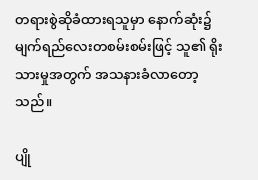တရားစွဲဆိုခံထားရသူမှာ နောက်ဆုံး၌ မျက်ရည်လေးတစမ်းစမ်းဖြင့် သူ၏ ရိုးသားမှုအတွက် အသနားခံလာတော့သည်။

ပျို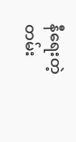နီရေးတဲ့တမ်း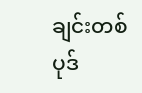ချင်းတစ်ပုဒ်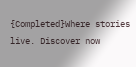{Completed}Where stories live. Discover now